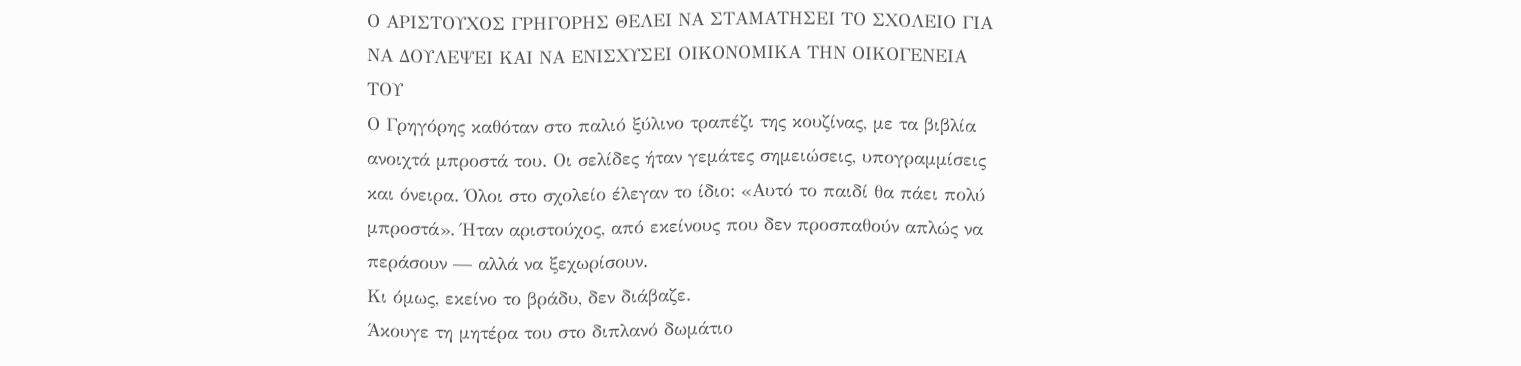Ο ΑΡΙΣΤΟΥΧΟΣ ΓΡΗΓΟΡΗΣ ΘΕΛΕΙ ΝΑ ΣΤΑΜΑΤΗΣΕΙ ΤΟ ΣΧΟΛΕΙΟ ΓΙΑ ΝΑ ΔΟΥΛΕΨΕΙ ΚΑΙ ΝΑ ΕΝΙΣΧΥΣΕΙ ΟΙΚΟΝΟΜΙΚΑ ΤΗΝ ΟΙΚΟΓΕΝΕΙΑ ΤΟΥ
Ο Γρηγόρης καθόταν στο παλιό ξύλινο τραπέζι της κουζίνας, με τα βιβλία ανοιχτά μπροστά του. Οι σελίδες ήταν γεμάτες σημειώσεις, υπογραμμίσεις και όνειρα. Όλοι στο σχολείο έλεγαν το ίδιο: «Αυτό το παιδί θα πάει πολύ μπροστά». Ήταν αριστούχος, από εκείνους που δεν προσπαθούν απλώς να περάσουν — αλλά να ξεχωρίσουν.
Κι όμως, εκείνο το βράδυ, δεν διάβαζε.
Άκουγε τη μητέρα του στο διπλανό δωμάτιο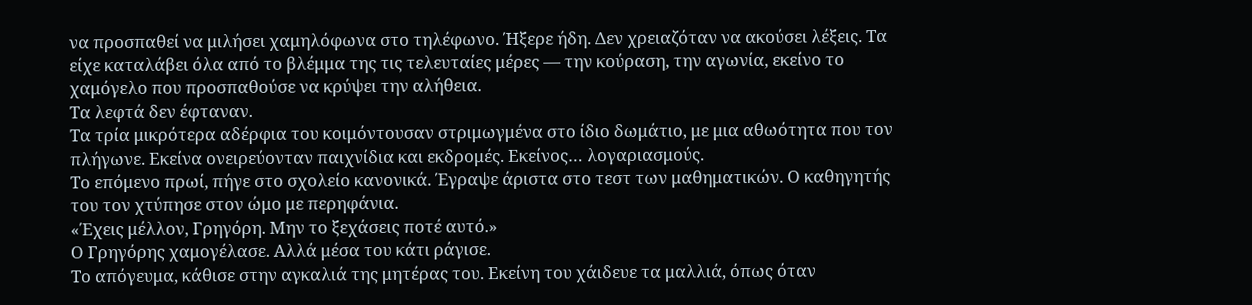να προσπαθεί να μιλήσει χαμηλόφωνα στο τηλέφωνο. Ήξερε ήδη. Δεν χρειαζόταν να ακούσει λέξεις. Τα είχε καταλάβει όλα από το βλέμμα της τις τελευταίες μέρες — την κούραση, την αγωνία, εκείνο το χαμόγελο που προσπαθούσε να κρύψει την αλήθεια.
Τα λεφτά δεν έφταναν.
Τα τρία μικρότερα αδέρφια του κοιμόντουσαν στριμωγμένα στο ίδιο δωμάτιο, με μια αθωότητα που τον πλήγωνε. Εκείνα ονειρεύονταν παιχνίδια και εκδρομές. Εκείνος… λογαριασμούς.
Το επόμενο πρωί, πήγε στο σχολείο κανονικά. Έγραψε άριστα στο τεστ των μαθηματικών. Ο καθηγητής του τον χτύπησε στον ώμο με περηφάνια.
«Έχεις μέλλον, Γρηγόρη. Μην το ξεχάσεις ποτέ αυτό.»
Ο Γρηγόρης χαμογέλασε. Αλλά μέσα του κάτι ράγισε.
Το απόγευμα, κάθισε στην αγκαλιά της μητέρας του. Εκείνη του χάιδευε τα μαλλιά, όπως όταν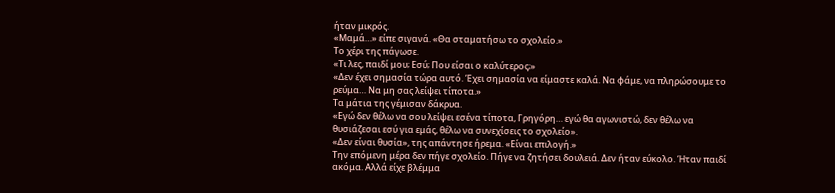ήταν μικρός.
«Μαμά…» είπε σιγανά. «Θα σταματήσω το σχολείο.»
Το χέρι της πάγωσε.
«Τι λες, παιδί μου; Εσύ; Που είσαι ο καλύτερος;»
«Δεν έχει σημασία τώρα αυτό. Έχει σημασία να είμαστε καλά. Να φάμε, να πληρώσουμε το ρεύμα… Να μη σας λείψει τίποτα.»
Τα μάτια της γέμισαν δάκρυα.
«Εγώ δεν θέλω να σου λείψει εσένα τίποτα, Γρηγόρη… εγώ θα αγωνιστώ, δεν θέλω να θυσιάζεσαι εσύ για εμάς, θέλω να συνεχίσεις το σχολείο».
«Δεν είναι θυσία», της απάντησε ήρεμα. «Είναι επιλογή.»
Την επόμενη μέρα δεν πήγε σχολείο. Πήγε να ζητήσει δουλειά. Δεν ήταν εύκολο. Ήταν παιδί ακόμα. Αλλά είχε βλέμμα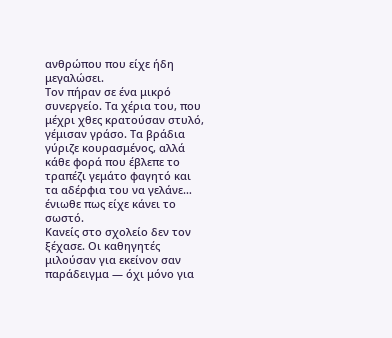ανθρώπου που είχε ήδη μεγαλώσει.
Τον πήραν σε ένα μικρό συνεργείο. Τα χέρια του, που μέχρι χθες κρατούσαν στυλό, γέμισαν γράσο. Τα βράδια γύριζε κουρασμένος, αλλά κάθε φορά που έβλεπε το τραπέζι γεμάτο φαγητό και τα αδέρφια του να γελάνε… ένιωθε πως είχε κάνει το σωστό.
Κανείς στο σχολείο δεν τον ξέχασε. Οι καθηγητές μιλούσαν για εκείνον σαν παράδειγμα — όχι μόνο για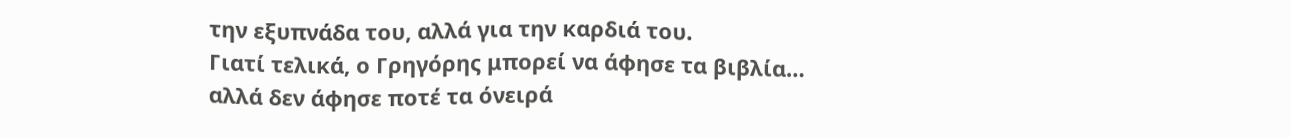την εξυπνάδα του, αλλά για την καρδιά του.
Γιατί τελικά, ο Γρηγόρης μπορεί να άφησε τα βιβλία…
αλλά δεν άφησε ποτέ τα όνειρά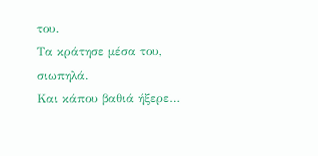του.
Τα κράτησε μέσα του, σιωπηλά.
Και κάπου βαθιά ήξερε…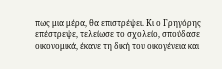πως μια μέρα, θα επιστρέψει. Κι ο Γρηγόρης επέστρεψε, τελείωσε το σχολείο, σπούδασε οικονομικά, έκανε τη δική του οικογένεια και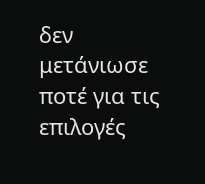δεν μετάνιωσε ποτέ για τις επιλογές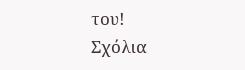του!
Σχόλια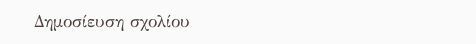Δημοσίευση σχολίου